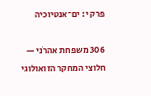פרק י: ים־אנטיוכיה

306 משפחת אהרֹני — חלוצי המחקר הזואולוגי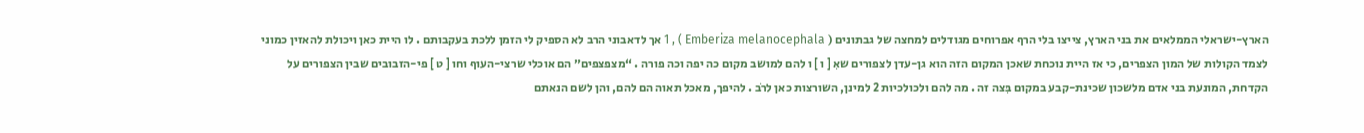הארץ-ישראלי הממלאים את בני הארץ, צייצו בלי הרף אפרוחים מגודלים למחצה של גבתונים ( Emberiza melanocephala ) , 1 אך לדאבוני הרב לא הספיק לי הזמן ללכת בעקבותם . לו היית כאן ויכולת להאזין כמוני לצמד הקולות של המון הצפרים, כי אז היית נוכחת שאכן המקום הזה הוא גן-עדן לצפורים שאִ [ ו ] ו להם למושב מקום כה יפה וכה פורה . “מצפצפים״ הם אוכלי שרצי-העוף וחו [ ט ] פי-הזבובים שבין הצפורים על הקדחת, המונעת בני אדם מלשכון שכינת-קבע במקום בִּצה זה . מה להם ולכולכיות 2 למינן, השורצות כאן לרֹב . להיפך, מאכל תאוה הם להם, והן לשם הנאתם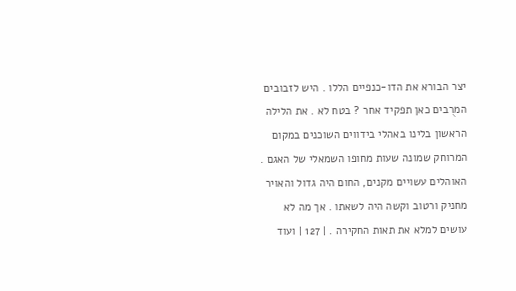יצר הבורא את הדו-כנפיים הללו . היש לזבובים המרֻבים כאן תפקיד אחר ? בטח לא . את הלילה הראשון בלינו באהלי בידווים השוכנים במקום המרוחק שמונה שעות מחופו השמאלי של האגם . האוהלים עשויים מקנים, החום היה גדול והאויר מחניק ורטוב וקשה היה לשאתו . אך מה לא עושים למלא את תאות החקירה . | 127 | ועוד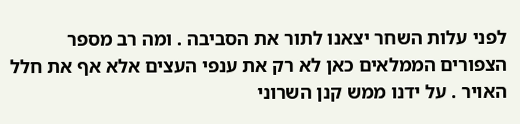לפני עלות השחר יצאנו לתור את הסביבה . ומה רב מספר הצפורים הממלאים כאן לא רק את ענפי העצים אלא אף את חלל האויר . על ידנו ממש קנן השרוני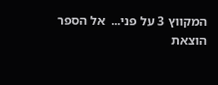המקווץ 3 על פני...  אל הספר
הוצאת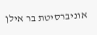אוניברסיטת בר אילן